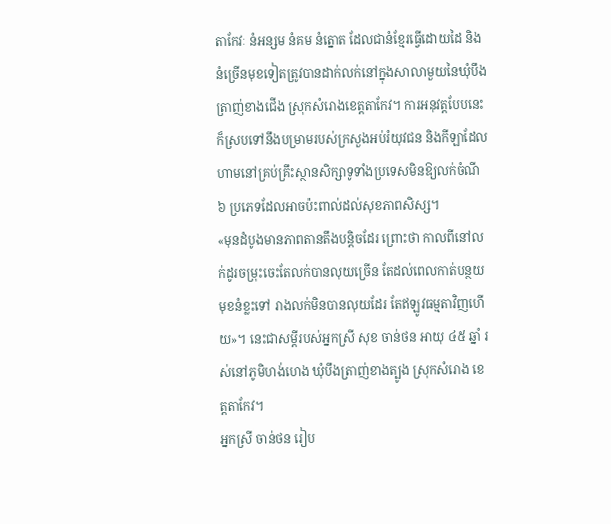តាកែវៈ នំអន្សម នំគម នំត្នោត ដែលជានំខ្មែរធ្វើដោយដៃ និងនំច្រើនមុខទៀតត្រូវបានដាក់លក់នៅក្នុងសាលាមួយនៃឃុំបឹងត្រាញ់ខាងជើង ស្រុកសំរោងខេត្តតាកែវ។ ការអនុវត្តបែបនេះក៏ស្របទៅនឹងបម្រាមរបស់ក្រសួងអប់រំយុវជន និងកីឡាដែលហាមនៅគ្រប់គ្រឹះស្ថានសិក្សាទូទាំងប្រទេសមិនឱ្យលក់ចំណី ៦ ប្រភេទដែលអាចប៉ះពាល់ដល់សុខភាពសិស្ស។
«មុនដំបូងមានភាពតានតឹងបន្តិចដែរ ព្រោះថា កាលពីនៅលក់ដូរចម្រុះចេះតែលក់បានលុយច្រើន តែដល់ពេលកាត់បន្ថយមុខនំខ្លះទៅ រាងលក់មិនបានលុយដែរ តែឥឡូវធម្មតាវិញហើយ»។ នេះជាសម្តីរបស់អ្នកស្រី សុខ ចាន់ថន អាយុ ៤៥ ឆ្នាំ រស់នៅភូមិហង់ហេង ឃុំបឹងត្រាញ់ខាងត្បូង ស្រុកសំរោង ខេត្តតាកែវ។
អ្នកស្រី ចាន់ថន រៀប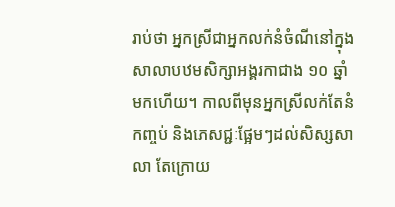រាប់ថា អ្នកស្រីជាអ្នកលក់នំចំណីនៅក្នុងសាលាបឋមសិក្សាអង្គរកាជាង ១០ ឆ្នាំមកហើយ។ កាលពីមុនអ្នកស្រីលក់តែនំកញ្ចប់ និងភេសជ្ជៈផ្អែមៗដល់សិស្សសាលា តែក្រោយ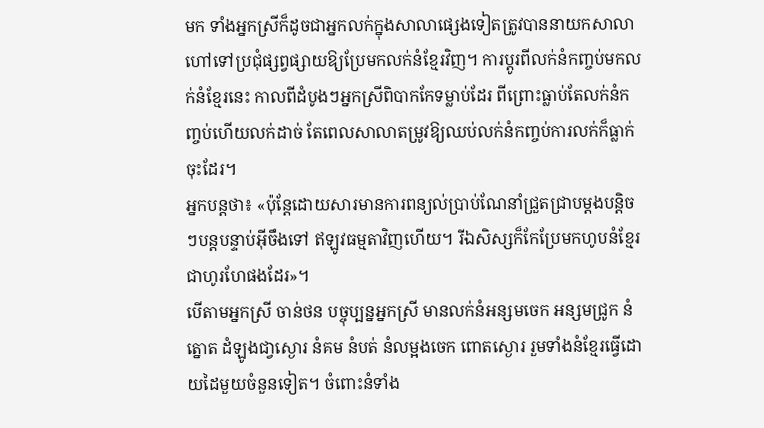មក ទាំងអ្នកស្រីក៏ដូចជាអ្នកលក់ក្នុងសាលាផ្សេងទៀតត្រូវបាននាយកសាលាហៅទៅប្រជុំផ្សព្វផ្សាយឱ្យប្រែមកលក់នំខ្មែរវិញ។ ការប្តូរពីលក់នំកញ្ចប់មកលក់នំខ្មែរនេះ កាលពីដំបូងៗអ្នកស្រីពិបាកកែទម្លាប់ដែរ ពីព្រោះធ្លាប់តែលក់នំកញ្ចប់ហើយលក់ដាច់ តែពេលសាលាតម្រូវឱ្យឈប់លក់នំកញ្ចប់ការលក់ក៏ធ្លាក់ចុះដែរ។
អ្នកបន្តថា៖ «ប៉ុន្តែដោយសារមានការពន្យល់ប្រាប់ណែនាំជ្រួតជ្រាបម្តងបន្តិចៗបន្តបន្ទាប់អ៊ីចឹងទៅ ឥឡូវធម្មតាវិញហើយ។ រីឯសិស្សក៏កែប្រែមកហូបនំខ្មែរជាហូរហែផងដែរ»។
បើតាមអ្នកស្រី ចាន់ថន បច្ចុប្បន្នអ្នកស្រី មានលក់នំអន្សមចេក អន្សមជ្រូក នំត្នោត ដំឡូងជា្វស្ងោរ នំគម នំបត់ នំលម្អងចេក ពោតស្ងោរ រួមទាំងនំខ្មែរធ្វើដោយដៃមួយចំនួនទៀត។ ចំពោះនំទាំង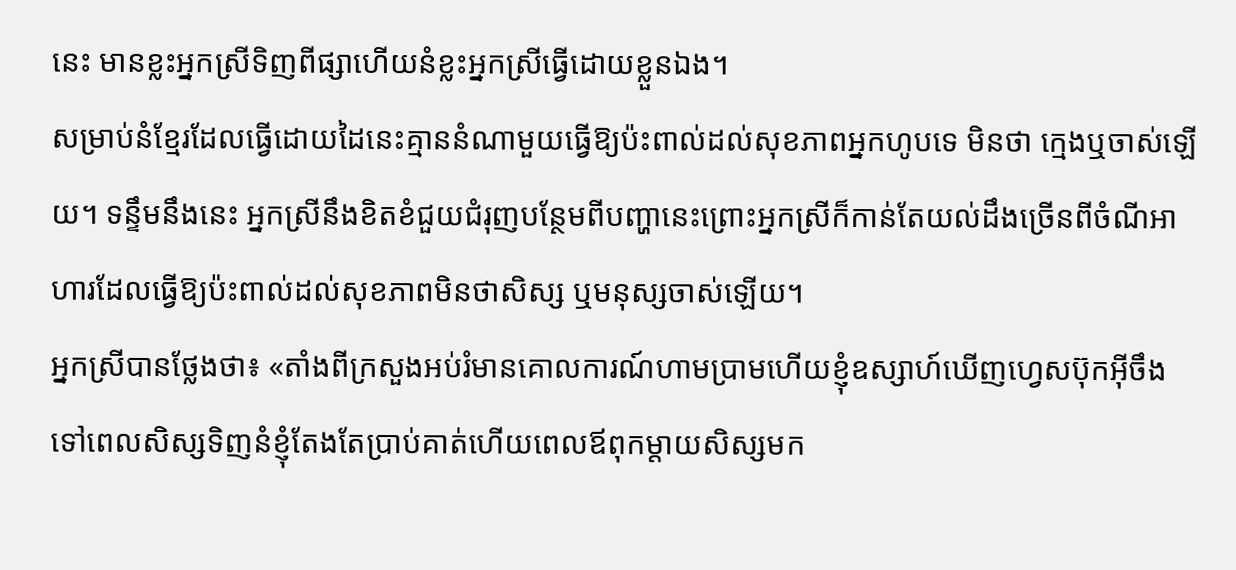នេះ មានខ្លះអ្នកស្រីទិញពីផ្សាហើយនំខ្លះអ្នកស្រីធ្វើដោយខ្លួនឯង។
សម្រាប់នំខ្មែរដែលធ្វើដោយដៃនេះគ្មាននំណាមួយធ្វើឱ្យប៉ះពាល់ដល់សុខភាពអ្នកហូបទេ មិនថា ក្មេងឬចាស់ឡើយ។ ទន្ទឹមនឹងនេះ អ្នកស្រីនឹងខិតខំជួយជំរុញបន្ថែមពីបញ្ហានេះព្រោះអ្នកស្រីក៏កាន់តែយល់ដឹងច្រើនពីចំណីអាហារដែលធ្វើឱ្យប៉ះពាល់ដល់សុខភាពមិនថាសិស្ស ឬមនុស្សចាស់ឡើយ។
អ្នកស្រីបានថ្លែងថា៖ «តាំងពីក្រសួងអប់រំមានគោលការណ៍ហាមប្រាមហើយខ្ញុំឧស្សាហ៍ឃើញហ្វេសប៊ុកអ៊ីចឹងទៅពេលសិស្សទិញនំខ្ញុំតែងតែប្រាប់គាត់ហើយពេលឪពុកម្តាយសិស្សមក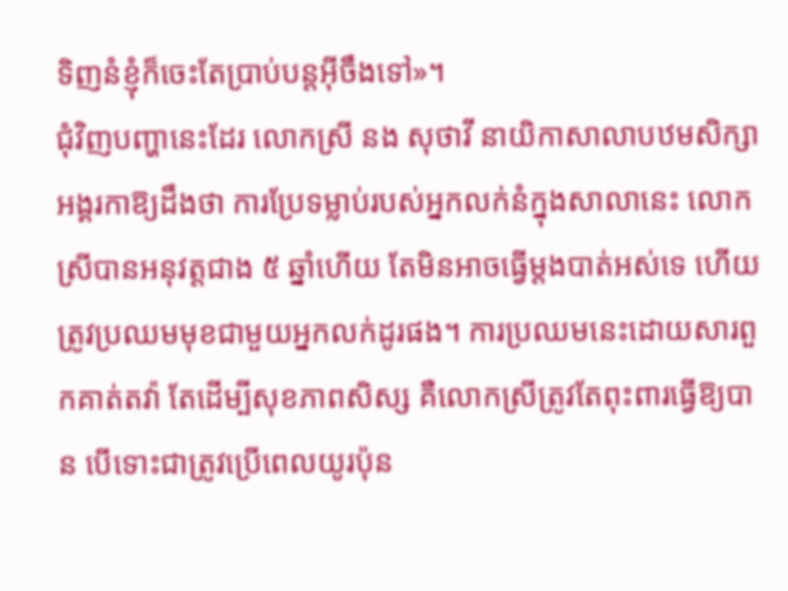ទិញនំខ្ញុំក៏ចេះតែប្រាប់បន្តអ៊ីចឹងទៅ»។
ជុំវិញបញ្ហានេះដែរ លោកស្រី នង សុថាវី នាយិកាសាលាបឋមសិក្សាអង្គរកាឱ្យដឹងថា ការប្រែទម្លាប់របស់អ្នកលក់នំក្នុងសាលានេះ លោកស្រីបានអនុវត្តជាង ៥ ឆ្នាំហើយ តែមិនអាចធ្វើម្តងបាត់អស់ទេ ហើយត្រូវប្រឈមមុខជាមួយអ្នកលក់ដូរផង។ ការប្រឈមនេះដោយសារពួកគាត់តវ៉ា តែដើម្បីសុខភាពសិស្ស គឺលោកស្រីត្រូវតែពុះពារធ្វើឱ្យបាន បើទោះជាត្រូវប្រើពេលយូរប៉ុន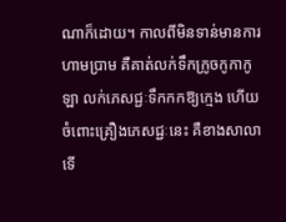ណាក៏ដោយ។ កាលពីមិនទាន់មានការហាមប្រាម គឺគាត់លក់ទឹកក្រូចកូកាកូឡា លក់ភេសជ្ជៈទឹកកកឱ្យក្មេង ហើយចំពោះគ្រឿងភេសជ្ជៈនេះ គឺខាងសាលាទើ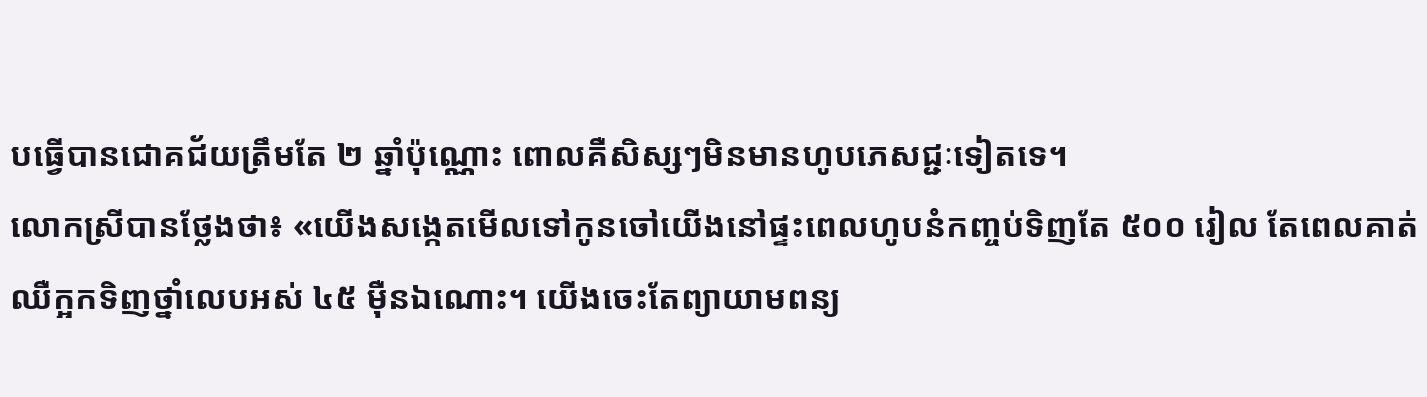បធ្វើបានជោគជ័យត្រឹមតែ ២ ឆ្នាំប៉ុណ្ណោះ ពោលគឺសិស្សៗមិនមានហូបភេសជ្ជៈទៀតទេ។
លោកស្រីបានថ្លែងថា៖ «យើងសង្កេតមើលទៅកូនចៅយើងនៅផ្ទះពេលហូបនំកញ្ចប់ទិញតែ ៥០០ រៀល តែពេលគាត់ឈឺក្អកទិញថ្នាំលេបអស់ ៤៥ ម៉ឺនឯណោះ។ យើងចេះតែព្យាយាមពន្យ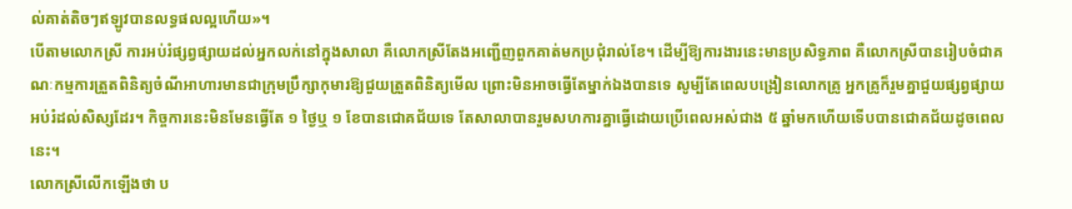ល់គាត់តិចៗឥឡូវបានលទ្ធផលល្អហើយ»។
បើតាមលោកស្រី ការអប់រំផ្សព្វផ្សាយដល់អ្នកលក់នៅក្នុងសាលា គឺលោកស្រីតែងអញ្ជើញពួកគាត់មកប្រជុំរាល់ខែ។ ដើម្បីឱ្យការងារនេះមានប្រសិទ្ធភាព គឺលោកស្រីបានរៀបចំជាគណៈកម្មការត្រួតពិនិត្យចំណីអាហារមានជាក្រុមប្រឹក្សាកុមារឱ្យជួយត្រួតពិនិត្យមើល ព្រោះមិនអាចធ្វើតែម្នាក់ឯងបានទេ សូម្បីតែពេលបង្រៀនលោកគ្រូ អ្នកគ្រូក៏រួមគ្នាជួយផ្សព្វផ្សាយអប់រំដល់សិស្សដែរ។ កិច្ចការនេះមិនមែនធ្វើតែ ១ ថ្ងៃឬ ១ ខែបានជោគជ័យទេ តែសាលាបានរួមសហការគ្នាធ្វើដោយប្រើពេលអស់ជាង ៥ ឆ្នាំមកហើយទើបបានជោគជ័យដូចពេលនេះ។
លោកស្រីលើកឡើងថា ប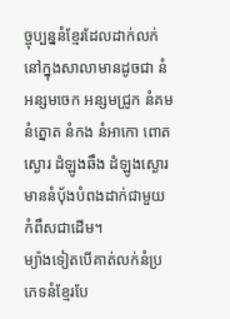ច្ចុប្បន្ននំខ្មែរដែលដាក់លក់នៅក្នុងសាលាមានដូចជា នំអន្សមចេក អន្សមជ្រូក នំគម នំត្នោត នំកង នំអាកោ ពោតស្ងោរ ដំឡូងឆឹង ដំឡូងស្ងោរ មាននំបុ័ងបំពងដាក់ជាមួយកំពឹសជាដើម។
ម្យ៉ាងទៀតបើគាត់លក់នំប្រភេទនំខ្មែរបែ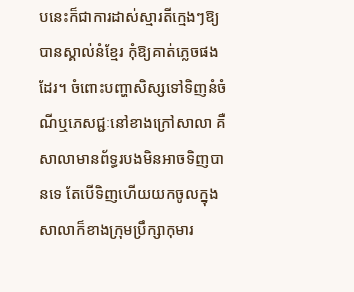បនេះក៏ជាការដាស់ស្មារតីក្មេងៗឱ្យបានស្គាល់នំខ្មែរ កុំឱ្យគាត់ភ្លេចផងដែរ។ ចំពោះបញ្ហាសិស្សទៅទិញនំចំណីឬភេសជ្ជៈនៅខាងក្រៅសាលា គឺសាលាមានព័ទ្ធរបងមិនអាចទិញបានទេ តែបើទិញហើយយកចូលក្នុងសាលាក៏ខាងក្រុមប្រឹក្សាកុមារ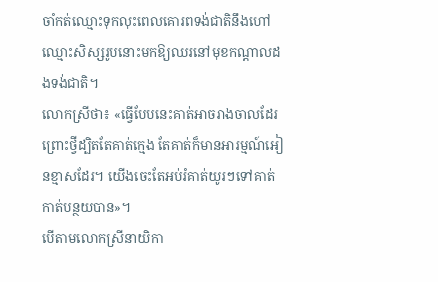ចាំកត់ឈ្មោះទុកលុះពេលគោរពទង់ជាតិនឹងហៅឈ្មោះសិស្សរូបនោះមកឱ្យឈរនៅមុខកណ្តាលដងទង់ជាតិ។
លោកស្រីថា៖ «ធ្វើបែបនេះគាត់អាចរាងចាលដែរ ព្រោះថ្វីដ្បិតតែគាត់ក្មេង តែគាត់ក៏មានអារម្មណ៍អៀនខ្មាសដែរ។ យើងចេះតែអប់រំគាត់យូរៗទៅគាត់កាត់បន្ថយបាន»។
បើតាមលោកស្រីនាយិកា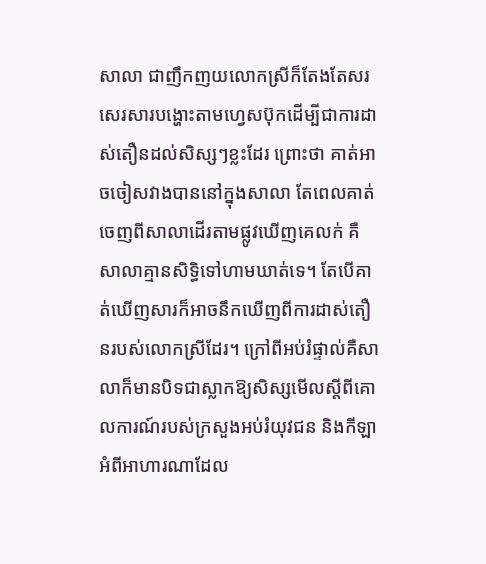សាលា ជាញឹកញយលោកស្រីក៏តែងតែសរសេរសារបង្ហោះតាមហ្វេសប៊ុកដើម្បីជាការដាស់តឿនដល់សិស្សៗខ្លះដែរ ព្រោះថា គាត់អាចចៀសវាងបាននៅក្នុងសាលា តែពេលគាត់ចេញពីសាលាដើរតាមផ្លូវឃើញគេលក់ គឺសាលាគ្មានសិទ្ធិទៅហាមឃាត់ទេ។ តែបើគាត់ឃើញសារក៏អាចនឹកឃើញពីការដាស់តឿនរបស់លោកស្រីដែរ។ ក្រៅពីអប់រំផ្ទាល់គឺសាលាក៏មានបិទជាស្លាកឱ្យសិស្សមើលស្តីពីគោលការណ៍របស់ក្រសួងអប់រំយុវជន និងកីឡាអំពីអាហារណាដែល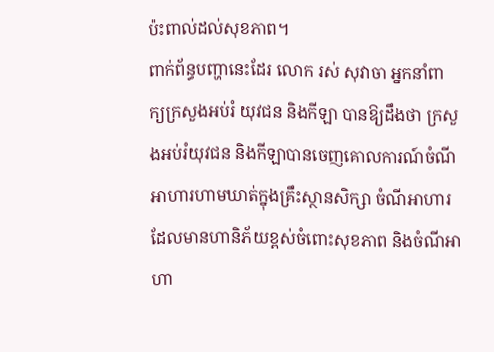ប៉ះពាល់ដល់សុខភាព។
ពាក់ព័ន្ធបញ្ហានេះដែរ លោក រស់ សុវាចា អ្នកនាំពាក្យក្រសួងអប់រំ យុវជន និងកីឡា បានឱ្យដឹងថា ក្រសួងអប់រំយុវជន និងកីឡាបានចេញគោលការណ៍ចំណីអាហារហាមឃាត់ក្នុងគ្រឹះស្ថានសិក្សា ចំណីអាហារដែលមានហានិភ័យខ្ពស់ចំពោះសុខភាព និងចំណីអាហា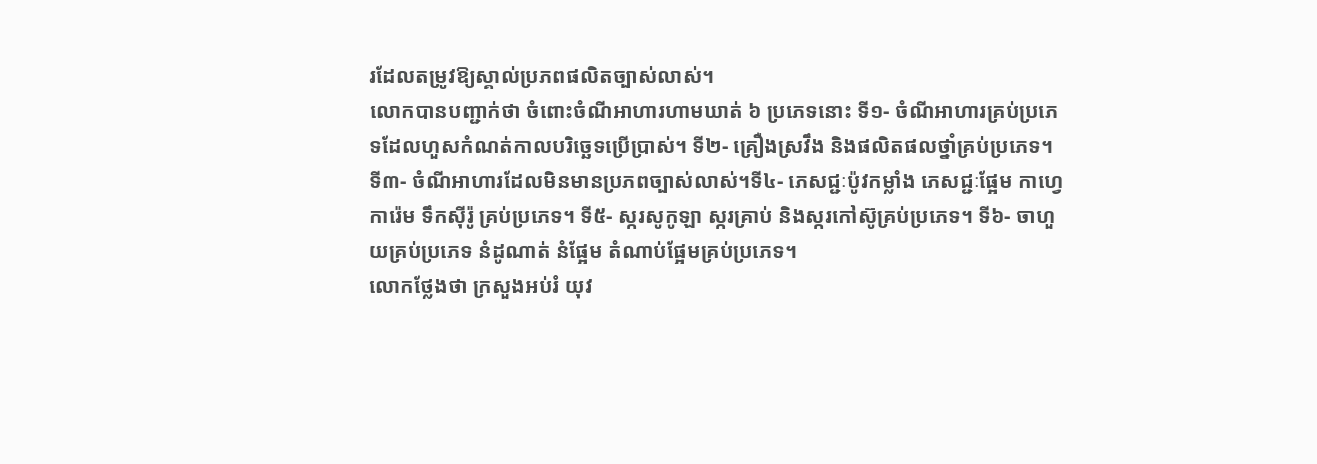រដែលតម្រូវឱ្យស្គាល់ប្រភពផលិតច្បាស់លាស់។
លោកបានបញ្ជាក់ថា ចំពោះចំណីអាហារហាមឃាត់ ៦ ប្រភេទនោះ ទី១- ចំណីអាហារគ្រប់ប្រភេទដែលហួសកំណត់កាលបរិច្ឆេទប្រើប្រាស់។ ទី២- គ្រឿងស្រវឹង និងផលិតផលថ្នាំគ្រប់ប្រភេទ។ ទី៣- ចំណីអាហារដែលមិនមានប្រភពច្បាស់លាស់។ទី៤- ភេសជ្ជៈប៉ូវកម្លាំង ភេសជ្ជៈផ្អែម កាហ្វេ ការ៉េម ទឹកស៊ីរ៉ូ គ្រប់ប្រភេទ។ ទី៥- ស្ករសូកូឡា ស្ករគ្រាប់ និងស្ករកៅស៊ូគ្រប់ប្រភេទ។ ទី៦- ចាហួយគ្រប់ប្រភេទ នំដូណាត់ នំផ្អែម តំណាប់ផ្អែមគ្រប់ប្រភេទ។
លោកថ្លែងថា ក្រសួងអប់រំ យុវ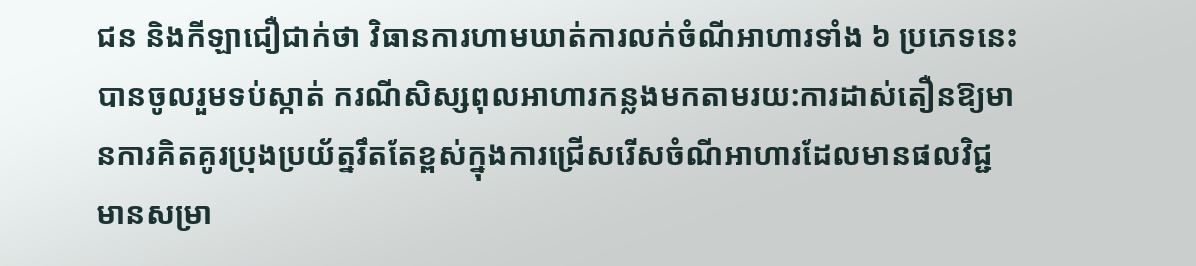ជន និងកីឡាជឿជាក់ថា វិធានការហាមឃាត់ការលក់ចំណីអាហារទាំង ៦ ប្រភេទនេះបានចូលរួមទប់ស្កាត់ ករណីសិស្សពុលអាហារកន្លងមកតាមរយ:ការដាស់តឿនឱ្យមានការគិតគូរប្រុងប្រយ័ត្នរឹតតែខ្ពស់ក្នុងការជ្រើសរើសចំណីអាហារដែលមានផលវិជ្ជមានសម្រា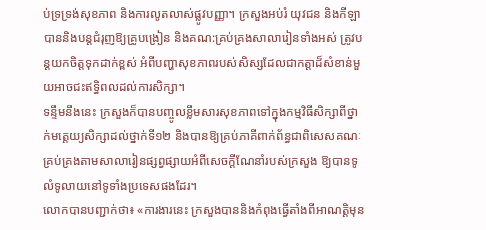ប់ទ្រទ្រង់សុខភាព និងការលូតលាស់ផ្លូវបញ្ញា។ ក្រសួងអប់រំ យុវជន និងកីឡា បាននិងបន្តជំរុញឱ្យគ្រូបង្រៀន និងគណ:គ្រប់គ្រងសាលារៀនទាំងអស់ ត្រូវបន្តយកចិត្តទុកដាក់ខ្ពស់ អំពីបញ្ហាសុខភាពរបស់សិស្សដែលជាកត្តាដ៏សំខាន់មួយអាចជះឥទ្ធិពលដល់ការសិក្សា។
ទន្ទឹមនឹងនេះ ក្រសួងក៏បានបញ្ចូលខ្លឹមសារសុខភាពទៅក្នុងកម្មវិធីសិក្សាពីថ្នាក់មត្តេយ្យសិក្សាដល់ថ្នាក់ទី១២ និងបានឱ្យគ្រប់ភាគីពាក់ព័ន្ធជាពិសេសគណៈគ្រប់គ្រងតាមសាលារៀនផ្សព្វផ្សាយអំពីសេចក្ដីណែនាំរបស់ក្រសួង ឱ្យបានទូលំទូលាយនៅទូទាំងប្រទេសផងដែរ។
លោកបានបញ្ជាក់ថា៖ «ការងារនេះ ក្រសួងបាននិងកំពុងធ្វើតាំងពីអាណត្តិមុន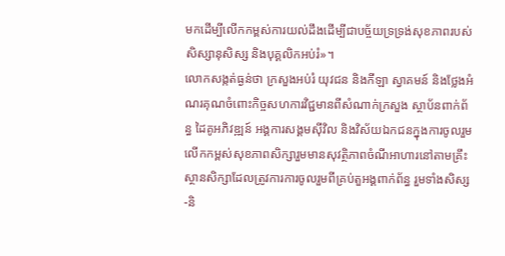មកដើម្បីលើកកម្ពស់ការយល់ដឹងដើម្បីជាបច្ច័យទ្រទ្រង់សុខភាពរបស់សិស្សានុសិស្ស និងបុគ្គលិកអប់រំ»។
លោកសង្កត់ធ្ងន់ថា ក្រសួងអប់រំ យុវជន និងកីឡា ស្វាគមន៍ និងថ្លែងអំណរគុណចំពោះកិច្ចសហការវិជ្ជមានពីសំណាក់ក្រសួង ស្ថាប័នពាក់ព័ន្ធ ដៃគូអភិវឌ្ឍន៍ អង្គការសង្គមស៊ីវិល និងវិស័យឯកជនក្នុងការចូលរួមលើកកម្ពស់សុខភាពសិក្សារួមមានសុវត្ថិភាពចំណីអាហារនៅតាមគ្រឹះស្ថានសិក្សាដែលត្រូវការការចូលរួមពីគ្រប់តួអង្គពាក់ព័ន្ធ រួមទាំងសិស្ស-និ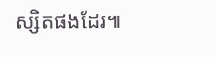ស្សិតផងដែរ៕